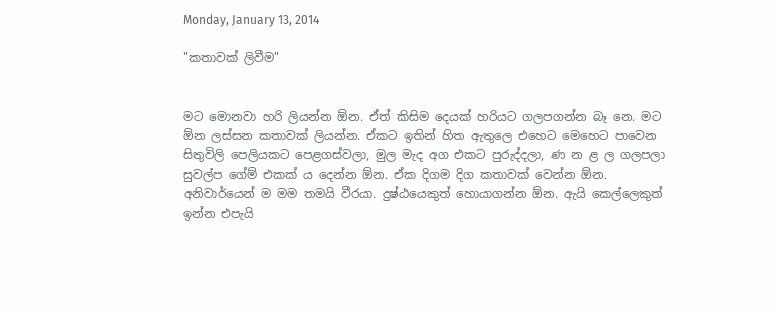Monday, January 13, 2014

"කතාවක් ලිවීම"


මට මොනවා හරි ලියන්න ඕන. ඒත් කිසිම දෙයක් හරියට ගලපගන්න බෑ නෙ. මට ඕන ලස්සන කතාවක් ලියන්න. ඒකට ඉතින් හිත ඇතුලෙ එහෙට මෙහෙට පාවෙන සිතුවිලි පෙලියකට පෙළගස්වලා, මුල මැද අග එකට පුරුද්දලා, ණ න ළ ල ගලපලා සුවල්ප ගේම් එකක් ය දෙන්න ඕන. ඒක දිගම දිග කතාවක් වෙන්න ඕන. අනිවාර්යෙන් ම මම තමයි වීරයා. දුෂ්ඨයෙකුත් හොයාගන්න ඕන. ඇයි කෙල්ලෙකුත් ඉන්න එපැයි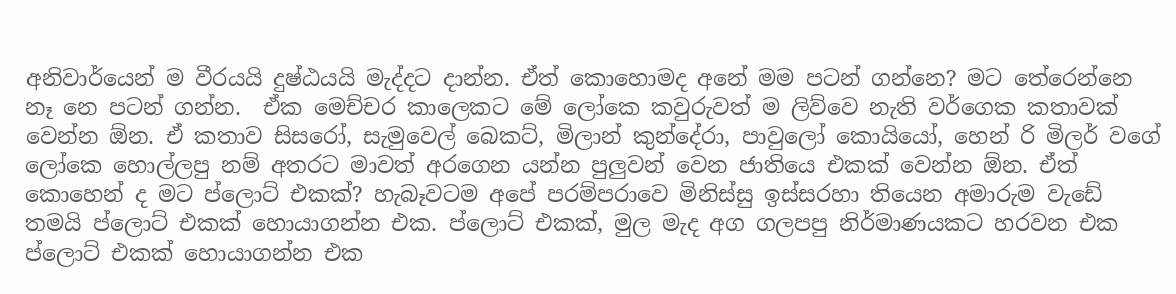අනිවාර්යෙන් ම වීරයයි දුෂ්ඨයයි මැද්දට දාන්න. ඒත් කොහොමද අනේ මම පටන් ගන්නෙ? මට තේරෙන්නෙ නෑ නෙ පටන් ගන්න.  ඒක මෙච්චර කාලෙකට මේ ලෝකෙ කවුරුවත් ම ලිව්වෙ නැති වර්ගෙක කතාවක් වෙන්න ඕන. ඒ කතාව සිසරෝ, සැමුවෙල් බෙකට්, මිලාන් කුන්දේරා, පාවුලෝ කොයියෝ, හෙන් රි මිලර් වගේ ලෝකෙ හොල්ලපු නම් අතරට මාවත් අරගෙන යන්න පුලුවන් වෙන ජාතියෙ එකක් වෙන්න ඕන. ඒත් කොහෙන් ද මට ප්ලොට් එකක්? හැබෑවටම අපේ පරම්පරාවෙ මිනිස්සු ඉස්සරහා තියෙන අමාරුම වැඩේ තමයි ප්ලොට් එකක් හොයාගන්න එක. ප්ලොට් එකක්, මුල මැද අග ගලපපු නිර්මාණයකට හරවන එක ප්ලොට් එකක් හොයාගන්න එක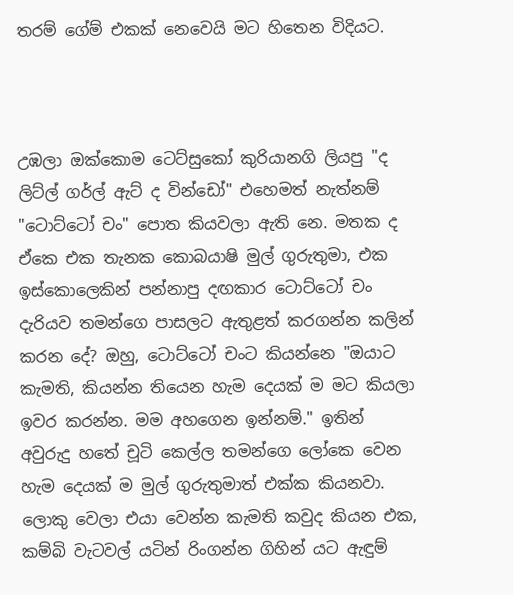තරම් ගේම් එකක් නෙවෙයි මට හිතෙන විදියට.



උඹලා ඔක්කොම ටෙට්සුකෝ කුරියානගි ලියපු "ද ලිට්ල් ගර්ල් ඇට් ද වින්ඩෝ" එහෙමත් නැත්නම් "ටොට්ටෝ චං" පොත කියවලා ඇති නෙ. මතක ද ඒකෙ එක තැනක කොබයාෂි මුල් ගුරුතුමා, එක ඉස්කොලෙකින් පන්නාපු දඟකාර ටොට්ටෝ චං දැරියව තමන්ගෙ පාසලට ඇතුළත් කරගන්න කලින් කරන දේ? ඔහු, ටොට්ටෝ චංට කියන්නෙ "ඔයාට කැමති, කියන්න තියෙන හැම දෙයක් ම මට කියලා ඉවර කරන්න. මම අහගෙන ඉන්නම්." ඉතින් අවුරුදු හතේ චූටි කෙල්ල තමන්ගෙ ලෝකෙ වෙන හැම දෙයක් ම මුල් ගුරුතුමාත් එක්ක කියනවා. ලොකු වෙලා එයා වෙන්න කැමති කවුද කියන එක, කම්බි වැටවල් යටින් රිංගන්න ගිහින් යට ඇඳුම්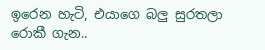ඉරෙන හැටි, එයාගෙ බලු සුරතලා රොකී ගැන..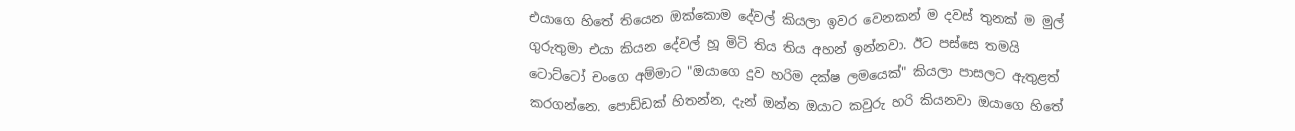එයාගෙ හිතේ තියෙන ඔක්කොම දේවල් කියලා ඉවර වෙනකන් ම දවස් තුනක් ම මුල් ගුරුතුමා එයා කියන දේවල් හූ මිටි තිය තිය අහන් ඉන්නවා. ඊට පස්සෙ තමයි ටොට්ටෝ චංගෙ අම්මාට "ඔයාගෙ දුව හරිම දක්ෂ ලමයෙක්" කියලා පාසලට ඇතුළත් කරගන්නෙ. පොඩ්ඩක් හිතන්න, දැන් ඔන්න ඔයාට කවුරු හරි කියනවා ඔයාගෙ හිතේ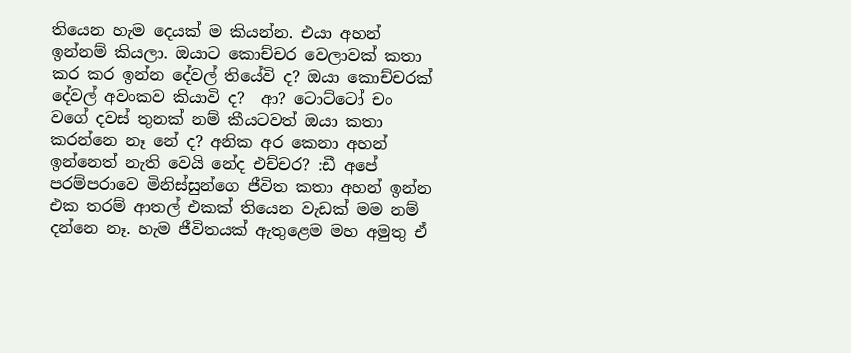තියෙන හැම දෙයක් ම කියන්න. එයා අහන් ඉන්නම් කියලා. ඔයාට කොච්චර වෙලාවක් කතා කර කර ඉන්න දේවල් තියේවි ද? ඔයා කොච්චරක් දේවල් අවංකව කියාවි ද?  ආ? ටොට්ටෝ චං වගේ දවස් තුනක් නම් කී‍යටවත් ඔයා කතා කරන්නෙ නෑ නේ ද? අනික අර කෙනා අහන් ඉන්නෙත් නැති වෙයි නේද එච්චර? :ඩී අපේ පරම්පරාවෙ මිනිස්සුන්ගෙ ජීවිත කතා අහන් ඉන්න එක තරම් ආතල් එකක් තියෙන වැඩක් මම නම් දන්නෙ නෑ. හැම ජීවිතයක් ඇතුළෙම මහ අමුතු ඒ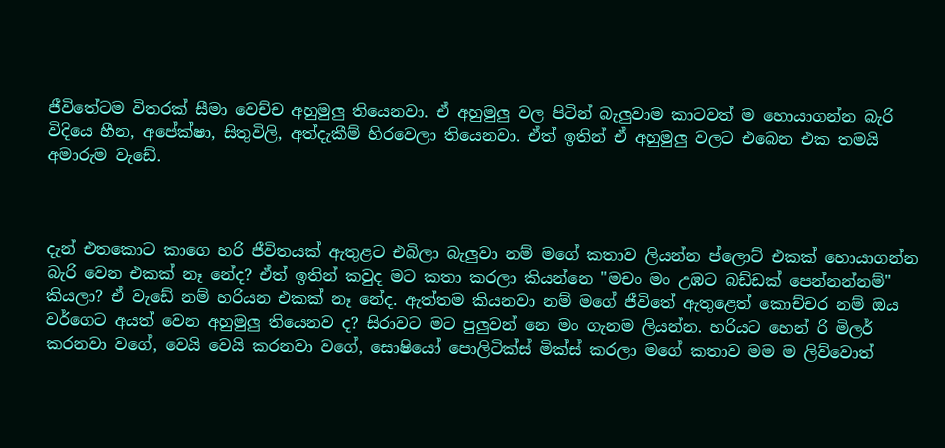ජීවිතේටම විතරක් සීමා වෙච්ච අහුමුලු තියෙනවා. ඒ අහුමුලු වල පිටින් බැලුවාම කාටවත් ම හොයාගන්න බැරි විදියෙ හීන, අපේක්ෂා, සිතුවිලි, අත්දැකීම් හිරවෙලා තියෙනවා. ඒත් ඉතින් ඒ අහුමුලු වලට එබෙන එක තමයි අමාරුම වැඩේ.



දැන් එතකොට කාගෙ හරි ජීවිතයක් ඇතුළට එබිලා බැලුවා නම් මගේ කතාව ලියන්න ප්ලොට් එකක් හොයාගන්න බැරි වෙන එකක් නෑ නේද? ඒත් ඉතින් කවුද මට කතා කරලා කියන්නෙ "මචං මං උඹට බඩ්ඩක් පෙන්නන්නම්" කියලා? ඒ වැඩේ නම් හරියන එකක් නෑ නේද. ඇත්තම කියනවා නම් මගේ ජීවිතේ ඇතුළෙත් කොච්චර නම් ඔය වර්ගෙට අයත් වෙන අහුමුලු තියෙනව ද? සිරාවට මට පුලුවන් නෙ මං ගැනම ලියන්න. හරියට හෙන් රි මිලර් කරනවා වගේ, වෙයි වෙයි කරනවා වගේ, සොෂියෝ පොලිටික්ස් මික්ස් කරලා මගේ කතාව මම ම ලිව්වොත්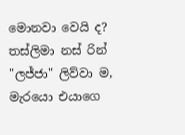මොනවා වෙයි ද? තස්ලිමා නස් රින් "ලජ්ජා" ලිව්වා ම, මැරයො එයාගෙ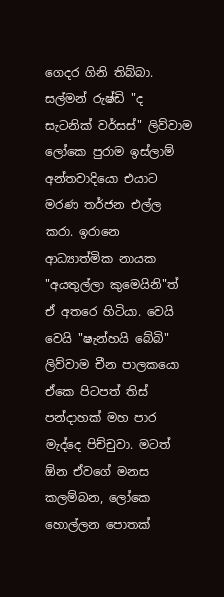ගෙදර ගිනි තිබ්බා. සල්මන් රුෂ්ඩි "ද සැටනික් වර්සස්" ලිව්වාම ලෝකෙ පුරාම ඉස්ලාම් අන්තවාදියො එයාට මරණ තර්ජන එල්ල කරා. ඉරානෙ ආධ්‍යාත්මික නායක "අයතුල්ලා කුමෙයිනි"ත් ඒ අතරෙ හිටියා. වෙයි වෙයි "ෂැන්හයි බේබි" ලිව්වාම චීන පාලකයො ඒකෙ පිටපත් තිස් පන්දාහක් මහ පාර මැද්දෙ පිච්චුවා. මටත් ඕන ඒවගේ මනස කලම්බන, ලෝකෙ හොල්ලන පොතක්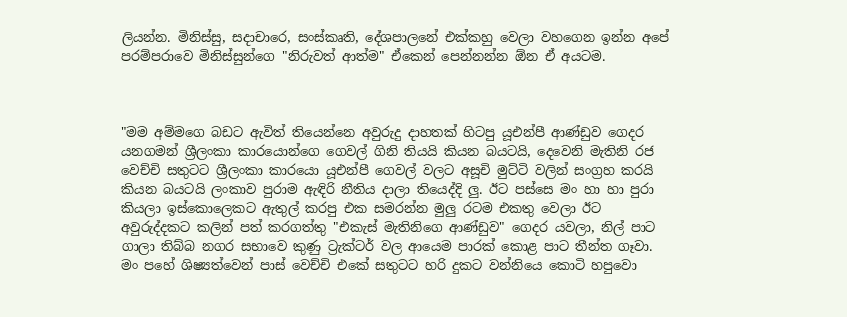ලියන්න. මිනිස්සු, සදාචාරෙ, සංස්කෘති, දේශපාලනේ එක්කහු වෙලා වහගෙන ඉන්න අපේ පරම්පරාවෙ මිනිස්සුන්ගෙ "නිරුවත් ආත්ම" ඒකෙන් පෙන්නන්න ඕන ඒ අයටම.



"මම අම්මගෙ බඩට ඇවිත් තියෙන්නෙ අවුරුදු දාහතක් හිටපු යූඑන්පී ආණ්ඩුව ගෙදර යනගමන් ශ්‍රීලංකා කාරයොන්ගෙ ගෙවල් ගිනි තියයි කියන බයටයි, දෙවෙනි මැතිනි රජ වෙච්චි සතුටට ශ්‍රීලංකා කාරයො යූඑන්පී ගෙවල් වලට අසූචි මුට්ටි වලින් සංග්‍රහ කරයි කියන බයට‍යි ලංකාව පුරාම ඇඳිරි නීතිය දාලා තියෙද්දි ලු. ඊට පස්සෙ මං හා හා පුරා කියලා ඉස්කොලෙකට ඇතුල් කරපු එක සමරන්න මුලු රටම එකතු වෙලා ඊට අවුරුද්දකට කලින් පත් කරගත්තු "එකැස් මැතිනිගෙ ආණ්ඩුව" ගෙදර යවලා, නිල් පාට ගාලා තිබ්බ නගර සභාවෙ කුණු ට්‍රැක්ටර් වල ආයෙම පාරක් කොළ පාට තීන්ත ගෑවා. මං පහේ ශිෂ්‍යත්වෙන් පාස් වෙච්චි එකේ සතුටට හරි දුකට වන්නියෙ කොටි හපුවො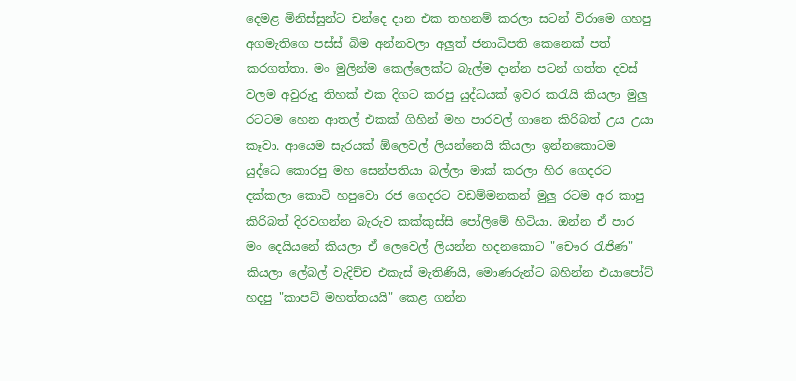දෙමළ මිනිස්සුන්ට චන්දෙ දාන එක තහනම් කරලා සටන් විරාමෙ ගහපු අගමැතිගෙ පස්ස් බිම අන්නවලා අලුත් ජනාධිපති කෙනෙක් පත් කරගත්තා. මං මුලින්ම කෙල්ලෙක්ට බැල්ම දාන්න පටන් ගත්ත දවස් වලම අවුරුදු තිහක් එක දිගට කරපු යුද්ධයක් ඉවර කරැයි කියලා මුලු රටටම හෙන ආතල් එකක් ගිහින් මහ පාරවල් ගානෙ කිරිබත් උය උයා කෑවා. ආයෙම සැරයක් ඕලෙවල් ලියන්නෙයි කියලා ඉන්නකොටම යුද්ධෙ කොරපු මහ සෙන්පතියා බල්ලා මාක් කරලා හිර ගෙදරට දක්කලා කොටි හපුවො රජ ගෙදරට වඩම්මනකන් මුලු රටම අර කාපු කිරිබත් දිරවගන්න බැරුව කක්කුස්සි පෝලිමේ හිටියා. ඔන්න ඒ පාර මං දෙයියනේ කියලා ඒ ලෙවෙල් ලියන්න හදනකොට "චෞර රැජිණ" කියලා ලේබල් වැදිච්ච එකැස් මැතිණියි, මොණරුන්ට බහින්න එයාපෝට් හදපු "කාපට් මහත්තයයි" කෙළ ගන්න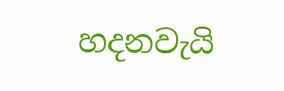හදනවැයි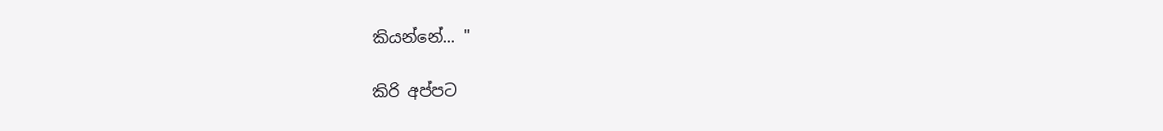කියන්නේ... "

කිරි අප්පට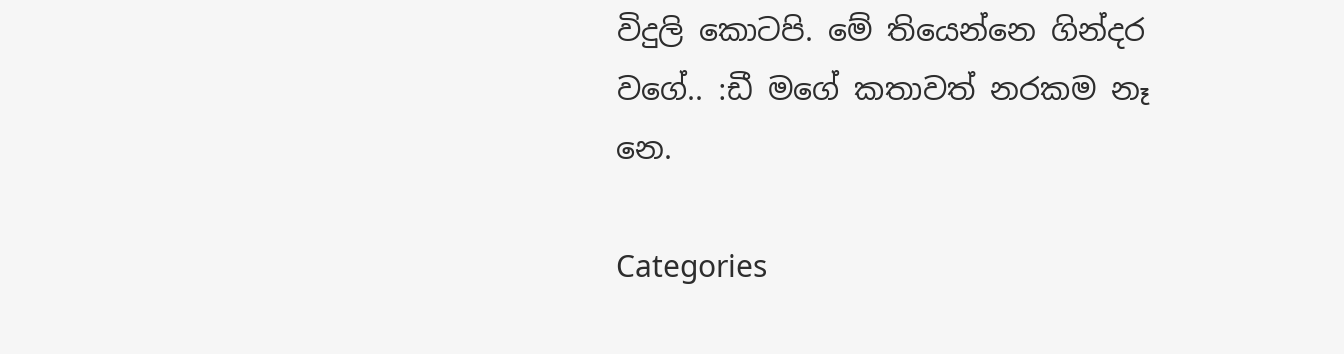විදුලි කොටපි. මේ තියෙන්නෙ ගින්දර වගේ.. :ඩී මගේ කතාවත් නරකම නෑ නෙ.

Categories